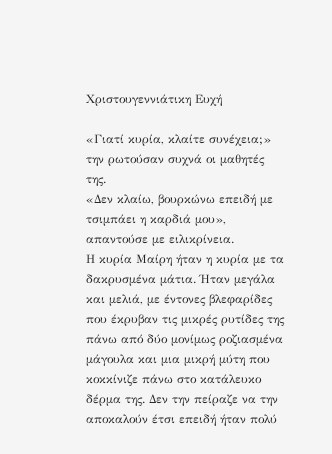Χριστουγεννιάτικη Ευχή

«Γιατί κυρία, κλαίτε συνέχεια;» την ρωτούσαν συχνά οι μαθητές της.
«Δεν κλαίω, βουρκώνω επειδή με τσιμπάει η καρδιά μου», απαντούσε με ειλικρίνεια.
Η κυρία Μαίρη ήταν η κυρία με τα δακρυσμένα μάτια. Ήταν μεγάλα και μελιά, με έντονες βλεφαρίδες που έκρυβαν τις μικρές ρυτίδες της πάνω από δύο μονίμως ροζιασμένα μάγουλα και μια μικρή μύτη που κοκκίνιζε πάνω στο κατάλευκο δέρμα της. Δεν την πείραζε να την αποκαλούν έτσι επειδή ήταν πολύ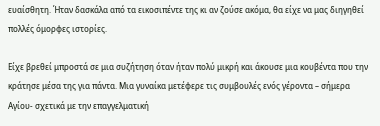ευαίσθητη. Ήταν δασκάλα από τα εικοσιπέντε της κι αν ζούσε ακόμα, θα είχε να μας διηγηθεί πολλές όμορφες ιστορίες.

Είχε βρεθεί μπροστά σε μια συζήτηση όταν ήταν πολύ μικρή και άκουσε μια κουβέντα που την κράτησε μέσα της για πάντα. Μια γυναίκα μετέφερε τις συμβουλές ενός γέροντα – σήμερα Αγίου- σχετικά με την επαγγελματική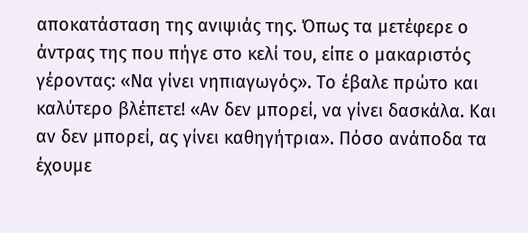αποκατάσταση της ανιψιάς της. Όπως τα μετέφερε ο άντρας της που πήγε στο κελί του, είπε ο μακαριστός γέροντας: «Να γίνει νηπιαγωγός». Το έβαλε πρώτο και καλύτερο βλέπετε! «Αν δεν μπορεί, να γίνει δασκάλα. Και αν δεν μπορεί, ας γίνει καθηγήτρια». Πόσο ανάποδα τα έχουμε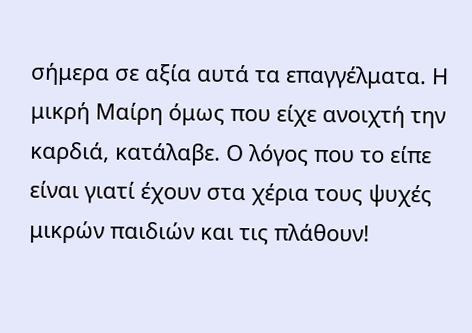σήμερα σε αξία αυτά τα επαγγέλματα. Η μικρή Μαίρη όμως που είχε ανοιχτή την καρδιά, κατάλαβε. Ο λόγος που το είπε είναι γιατί έχουν στα χέρια τους ψυχές μικρών παιδιών και τις πλάθουν!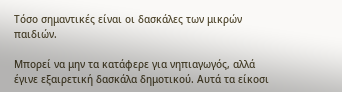Τόσο σημαντικές είναι οι δασκάλες των μικρών παιδιών.

Μπορεί να μην τα κατάφερε για νηπιαγωγός, αλλά έγινε εξαιρετική δασκάλα δημοτικού. Αυτά τα είκοσι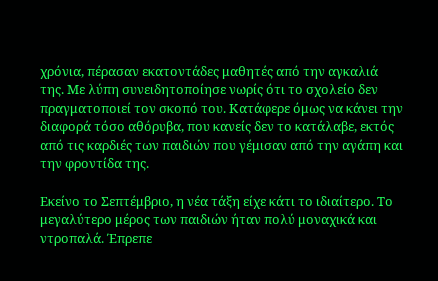χρόνια, πέρασαν εκατοντάδες μαθητές από την αγκαλιά της. Με λύπη συνειδητοποίησε νωρίς ότι το σχολείο δεν πραγματοποιεί τον σκοπό του. Κατάφερε όμως να κάνει την διαφορά τόσο αθόρυβα, που κανείς δεν το κατάλαβε, εκτός από τις καρδιές των παιδιών που γέμισαν από την αγάπη και την φροντίδα της.

Εκείνο το Σεπτέμβριο, η νέα τάξη είχε κάτι το ιδιαίτερο. Το μεγαλύτερο μέρος των παιδιών ήταν πολύ μοναχικά και ντροπαλά. Έπρεπε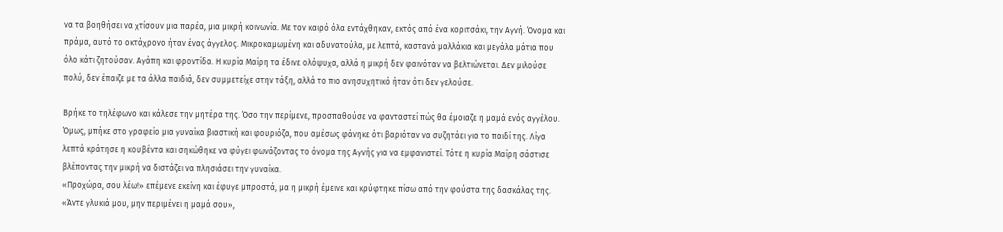να τα βοηθήσει να χτίσουν μια παρέα, μια μικρή κοινωνία. Με τον καιρό όλα εντάχθηκαν, εκτός από ένα κοριτσάκι, την Αγνή. Όνομα και πράμα, αυτό το οκτάχρονο ήταν ένας άγγελος. Μικροκαμωμένη και αδυνατούλα, με λεπτά, καστανά μαλλάκια και μεγάλα μάτια που όλο κάτι ζητούσαν. Αγάπη και φροντίδα. Η κυρία Μαίρη τα έδινε ολόψυχα, αλλά η μικρή δεν φαινόταν να βελτιώνεται. Δεν μιλούσε πολύ, δεν έπαιζε με τα άλλα παιδιά, δεν συμμετείχε στην τάξη, αλλά το πιο ανησυχητικό ήταν ότι δεν γελούσε.

Βρήκε το τηλέφωνο και κάλεσε την μητέρα της. Όσο την περίμενε, προσπαθούσε να φανταστεί πώς θα έμοιαζε η μαμά ενός αγγέλου. Όμως, μπήκε στο γραφείο μια γυναίκα βιαστική και φουριόζα, που αμέσως φάνηκε ότι βαριόταν να συζητάει για το παιδί της. Λίγα λεπτά κράτησε η κουβέντα και σηκώθηκε να φύγει φωνάζοντας το όνομα της Αγνής για να εμφανιστεί. Τότε η κυρία Μαίρη σάστισε βλέποντας την μικρή να διστάζει να πλησιάσει την γυναίκα.
«Προχώρα, σου λέω!» επέμενε εκείνη και έφυγε μπροστά, μα η μικρή έμεινε και κρύφτηκε πίσω από την φούστα της δασκάλας της.
«Άντε γλυκιά μου, μην περιμένει η μαμά σου»,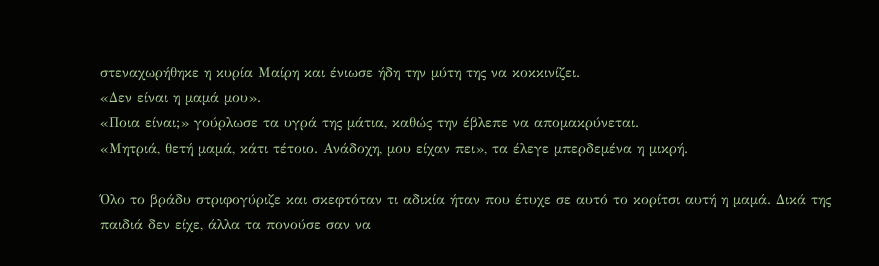στεναχωρήθηκε η κυρία Μαίρη και ένιωσε ήδη την μύτη της να κοκκινίζει.
«Δεν είναι η μαμά μου».
«Ποια είναι;» γούρλωσε τα υγρά της μάτια, καθώς την έβλεπε να απομακρύνεται.
«Μητριά, θετή μαμά, κάτι τέτοιο. Ανάδοχη, μου είχαν πει», τα έλεγε μπερδεμένα η μικρή.

Όλο το βράδυ στριφογύριζε και σκεφτόταν τι αδικία ήταν που έτυχε σε αυτό το κορίτσι αυτή η μαμά. Δικά της παιδιά δεν είχε, άλλα τα πονούσε σαν να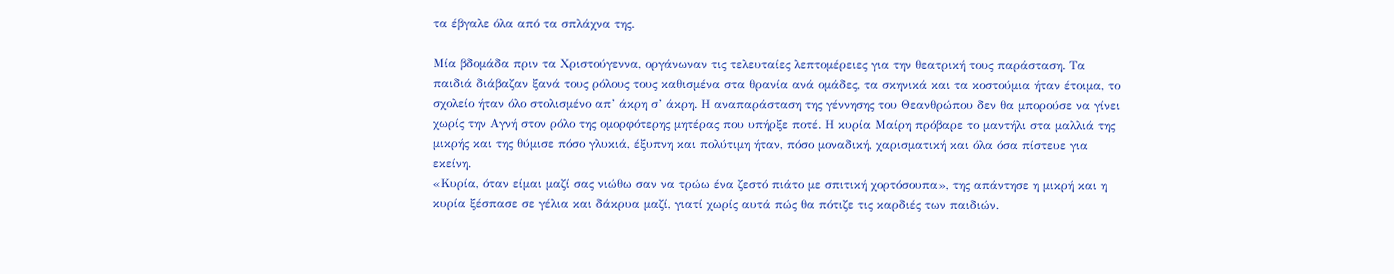τα έβγαλε όλα από τα σπλάχνα της.

Μία βδομάδα πριν τα Χριστούγεννα, οργάνωναν τις τελευταίες λεπτομέρειες για την θεατρική τους παράσταση. Τα παιδιά διάβαζαν ξανά τους ρόλους τους καθισμένα στα θρανία ανά ομάδες, τα σκηνικά και τα κοστούμια ήταν έτοιμα, το σχολείο ήταν όλο στολισμένο απ’ άκρη σ’ άκρη. Η αναπαράσταση της γέννησης του Θεανθρώπου δεν θα μπορούσε να γίνει χωρίς την Αγνή στον ρόλο της ομορφότερης μητέρας που υπήρξε ποτέ. Η κυρία Μαίρη πρόβαρε το μαντήλι στα μαλλιά της μικρής και της θύμισε πόσο γλυκιά, έξυπνη και πολύτιμη ήταν, πόσο μοναδική, χαρισματική και όλα όσα πίστευε για εκείνη.
«Κυρία, όταν είμαι μαζί σας νιώθω σαν να τρώω ένα ζεστό πιάτο με σπιτική χορτόσουπα», της απάντησε η μικρή και η κυρία ξέσπασε σε γέλια και δάκρυα μαζί, γιατί χωρίς αυτά πώς θα πότιζε τις καρδιές των παιδιών.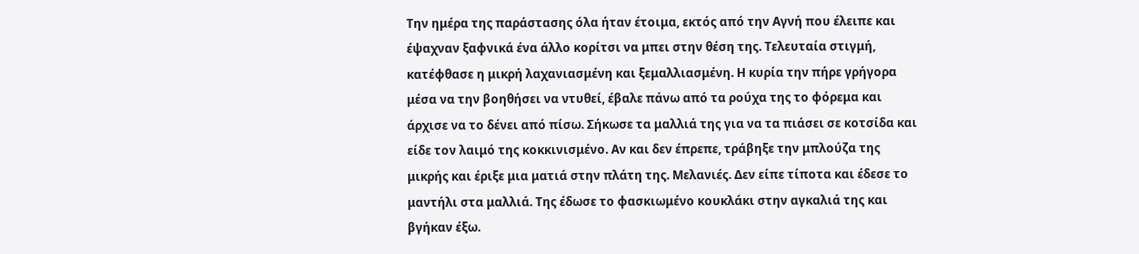Την ημέρα της παράστασης όλα ήταν έτοιμα, εκτός από την Αγνή που έλειπε και έψαχναν ξαφνικά ένα άλλο κορίτσι να μπει στην θέση της. Τελευταία στιγμή, κατέφθασε η μικρή λαχανιασμένη και ξεμαλλιασμένη. Η κυρία την πήρε γρήγορα μέσα να την βοηθήσει να ντυθεί, έβαλε πάνω από τα ρούχα της το φόρεμα και άρχισε να το δένει από πίσω. Σήκωσε τα μαλλιά της για να τα πιάσει σε κοτσίδα και είδε τον λαιμό της κοκκινισμένο. Αν και δεν έπρεπε, τράβηξε την μπλούζα της μικρής και έριξε μια ματιά στην πλάτη της. Μελανιές. Δεν είπε τίποτα και έδεσε το μαντήλι στα μαλλιά. Της έδωσε το φασκιωμένο κουκλάκι στην αγκαλιά της και βγήκαν έξω.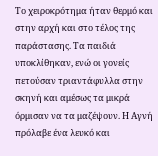Το χειροκρότημα ήταν θερμό και στην αρχή και στο τέλος της παράστασης. Τα παιδιά υποκλίθηκαν, ενώ οι γονείς πετούσαν τριαντάφυλλα στην σκηνή και αμέσως τα μικρά όρμισαν να τα μαζέψουν. Η Αγνή πρόλαβε ένα λευκό και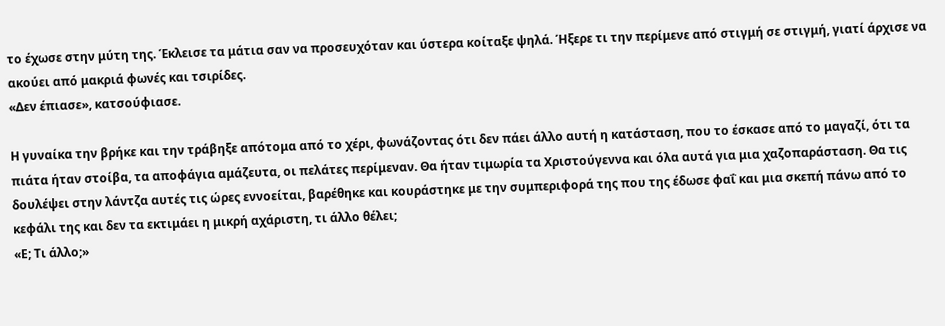το έχωσε στην μύτη της. Έκλεισε τα μάτια σαν να προσευχόταν και ύστερα κοίταξε ψηλά. Ήξερε τι την περίμενε από στιγμή σε στιγμή, γιατί άρχισε να ακούει από μακριά φωνές και τσιρίδες.
«Δεν έπιασε», κατσούφιασε.

Η γυναίκα την βρήκε και την τράβηξε απότομα από το χέρι, φωνάζοντας ότι δεν πάει άλλο αυτή η κατάσταση, που το έσκασε από το μαγαζί, ότι τα πιάτα ήταν στοίβα, τα αποφάγια αμάζευτα, οι πελάτες περίμεναν. Θα ήταν τιμωρία τα Χριστούγεννα και όλα αυτά για μια χαζοπαράσταση. Θα τις δουλέψει στην λάντζα αυτές τις ώρες εννοείται, βαρέθηκε και κουράστηκε με την συμπεριφορά της που της έδωσε φαΐ και μια σκεπή πάνω από το κεφάλι της και δεν τα εκτιμάει η μικρή αχάριστη, τι άλλο θέλει;
«Ε; Τι άλλο;»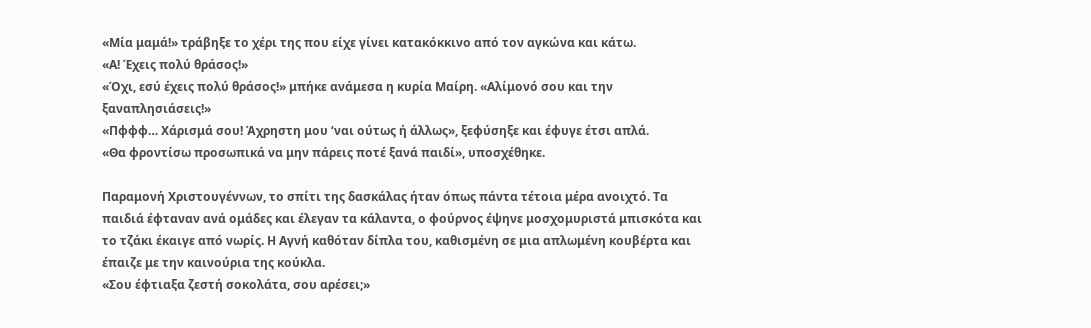«Μία μαμά!» τράβηξε το χέρι της που είχε γίνει κατακόκκινο από τον αγκώνα και κάτω.
«Α! Έχεις πολύ θράσος!»
«Όχι, εσύ έχεις πολύ θράσος!» μπήκε ανάμεσα η κυρία Μαίρη. «Αλίμονό σου και την ξαναπλησιάσεις!»
«Πφφφ… Χάρισμά σου! Άχρηστη μου ‘ναι ούτως ή άλλως», ξεφύσηξε και έφυγε έτσι απλά.
«Θα φροντίσω προσωπικά να μην πάρεις ποτέ ξανά παιδί», υποσχέθηκε.

Παραμονή Χριστουγέννων, το σπίτι της δασκάλας ήταν όπως πάντα τέτοια μέρα ανοιχτό. Τα παιδιά έφταναν ανά ομάδες και έλεγαν τα κάλαντα, ο φούρνος έψηνε μοσχομυριστά μπισκότα και το τζάκι έκαιγε από νωρίς. Η Αγνή καθόταν δίπλα του, καθισμένη σε μια απλωμένη κουβέρτα και έπαιζε με την καινούρια της κούκλα.
«Σου έφτιαξα ζεστή σοκολάτα, σου αρέσει;»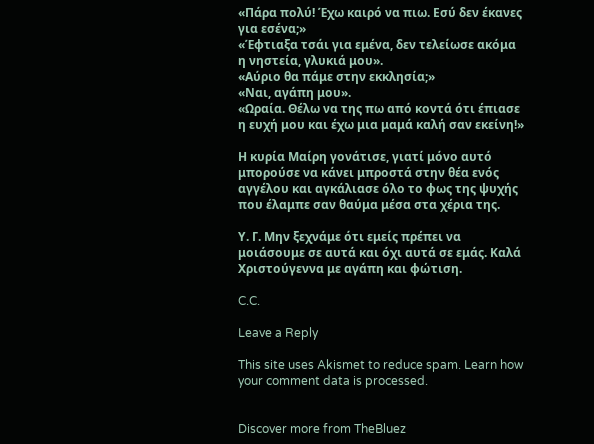«Πάρα πολύ! Έχω καιρό να πιω. Εσύ δεν έκανες για εσένα;»
«Έφτιαξα τσάι για εμένα, δεν τελείωσε ακόμα η νηστεία, γλυκιά μου».
«Αύριο θα πάμε στην εκκλησία;»
«Ναι, αγάπη μου».
«Ωραία. Θέλω να της πω από κοντά ότι έπιασε η ευχή μου και έχω μια μαμά καλή σαν εκείνη!»

Η κυρία Μαίρη γονάτισε, γιατί μόνο αυτό μπορούσε να κάνει μπροστά στην θέα ενός αγγέλου και αγκάλιασε όλο το φως της ψυχής που έλαμπε σαν θαύμα μέσα στα χέρια της.

Υ. Γ. Μην ξεχνάμε ότι εμείς πρέπει να μοιάσουμε σε αυτά και όχι αυτά σε εμάς. Καλά Χριστούγεννα με αγάπη και φώτιση.

C.C.

Leave a Reply

This site uses Akismet to reduce spam. Learn how your comment data is processed.


Discover more from TheBluez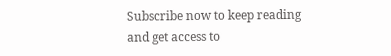Subscribe now to keep reading and get access to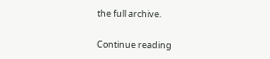the full archive.

Continue reading